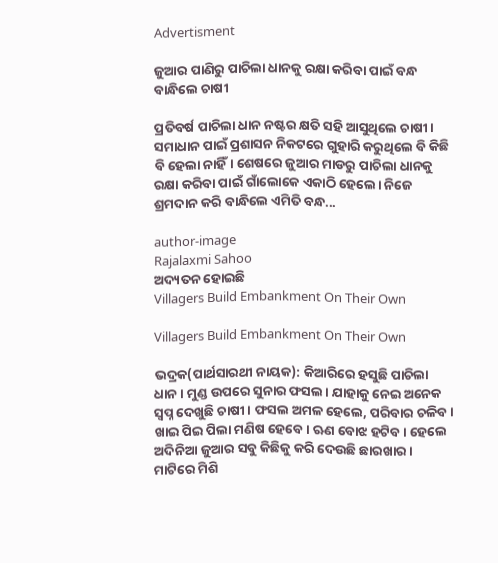Advertisment

ଜୁଆର ପାଣିରୁ ପାଚିଲା ଧାନକୁ ରକ୍ଷା କରିବା ପାଇଁ ବନ୍ଧ ବାନ୍ଧିଲେ ଚାଷୀ

ପ୍ରତିବର୍ଷ ପାଚିଲା ଧାନ ନଷ୍ଟର କ୍ଷତି ସହି ଆସୁଥିଲେ ଚାଷୀ। ସମାଧାନ ପାଇଁ ପ୍ରଶାସନ ନିକଟରେ ଗୁହାରି କରୁଥିଲେ ବି କିଛି ବି ହେଲା ନାହିଁ। ଶେଷରେ ଜୁଆର ମାଡରୁ ପାଚିଲା ଧାନକୁ ରକ୍ଷା କରିବା ପାଇଁ ଗାଁଲୋକେ ଏକାଠି ହେଲେ। ନିଜେ ଶ୍ରମଦାନ କରି ବାନ୍ଧିଲେ ଏମିତି ବନ୍ଧ...

author-image
Rajalaxmi Sahoo
ଅଦ୍ୟତନ ହୋଇଛି
Villagers Build Embankment On Their Own

Villagers Build Embankment On Their Own

ଭଦ୍ରକ(ପାର୍ଥସାରଥୀ ନାୟକ): କିଆରିରେ ହସୁଛି ପାଚିଲା ଧାନ। ମୁଣ୍ଡ ଉପରେ ସୁନାର ଫସଲ। ଯାହାକୁ ନେଇ ଅନେକ ସ୍ୱପ୍ନ ଦେଖୁଛି ଚାଷୀ। ଫସଲ ଅମଳ ହେଲେ, ପରିବାର ଚଳିବ। ଖାଇ ପିଇ ପିଲା ମଣିଷ ହେବେ। ଋଣ ବୋଝ ହଟିବ। ହେଲେ ଅଦିନିଆ ଜୁଆର ସବୁ କିଛିକୁ କରି ଦେଉଛି ଛାରଖାର। ମାଟିରେ ମିଶି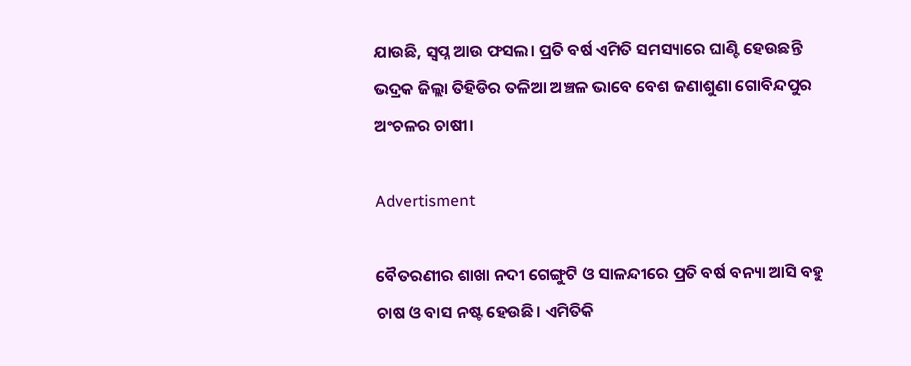ଯାଉଛି, ସ୍ୱପ୍ନ ଆଉ ଫସଲ। ପ୍ରତି ବର୍ଷ ଏମିତି ସମସ୍ୟାରେ ଘାଣ୍ଟି ହେଉଛନ୍ତି ଭଦ୍ରକ ଜିଲ୍ଲା ତିହିଡିର ତଳିଆ ଅଞ୍ଚଳ ଭାବେ ବେଶ ଜଣାଶୁଣା ଗୋବିନ୍ଦପୁର ଅଂଚଳର ଚାଷୀ।

Advertisment

ବୈତରଣୀର ଶାଖା ନଦୀ ଗେଙ୍ଗୁଟି ଓ ସାଳନ୍ଦୀରେ ପ୍ରତି ବର୍ଷ ବନ୍ୟା ଆସି ବହୁ ଚାଷ ଓ ବାସ ନଷ୍ଟ ହେଉଛି। ଏମିତିକି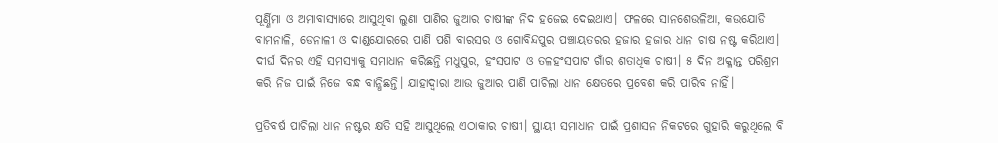ପୂର୍ଣ୍ଣିମା ଓ ଅମାବାସ୍ୟାରେ ଆସୁଥିବା ଲୁଣା ପାଣିର ଜୁଆର ଚାଷୀଙ୍କ ନିଦ ହଜେଇ ଦେଇଥାଏ। ଫଳରେ ସାନଶେଉଳିଆ, କଉଯୋଡି ବାମନାଳି, ଡେନାଳୀ ଓ ଦାଣ୍ଡଯୋରରେ ପାଣି ପଶି ବାରସର ଓ ଗୋବିନ୍ଦପୁର ପଞ୍ଚାୟତରର ହଜାର ହଜାର ଧାନ ଚାଷ ନଷ୍ଟ କରିଥାଏ। ଦୀର୍ଘ ଦିନର ଏହି ସମସ୍ୟାକୁ ସମାଧାନ କରିଛନ୍ତି ମଧୁପୁର, ହଂସପାଟ ଓ ତଳହଂସପାଟ ଗାଁର ଶତାଧିକ ଚାଷୀ। ୫ ଦିନ ଅକ୍ଳାନ୍ତ ପରିଶ୍ରମ କରି ନିଜ ପାଇଁ ନିଜେ ବନ୍ଧ ବାନ୍ଧିଛନ୍ତି। ଯାହାଦ୍ୱାରା ଆଉ ଜୁଆର ପାଣି ପାଚିଲା ଧାନ କ୍ଷେତରେ ପ୍ରବେଶ କରି ପାରିବ ନାହିଁ।

ପ୍ରତିବର୍ଷ ପାଚିଲା ଧାନ ନଷ୍ଟର କ୍ଷତି ସହି ଆସୁଥିଲେ ଏଠାକାର ଚାଷୀ। ସ୍ଥାୟୀ ସମାଧାନ ପାଇଁ ପ୍ରଶାସନ ନିକଟରେ ଗୁହାରି କରୁଥିଲେ ବି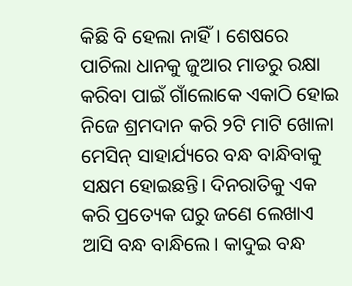କିଛି ବି ହେଲା ନାହିଁ। ଶେଷରେ ପାଚିଲା ଧାନକୁ ଜୁଆର ମାଡରୁ ରକ୍ଷା କରିବା ପାଇଁ ଗାଁଲୋକେ ଏକାଠି ହୋଇ ନିଜେ ଶ୍ରମଦାନ କରି ୨ଟି ମାଟି ଖୋଳା ମେସିନ୍ ସାହାର୍ଯ୍ୟରେ ବନ୍ଧ ବାନ୍ଧିବାକୁ ସକ୍ଷମ ହୋଇଛନ୍ତି। ଦିନରାତିକୁ ଏକ କରି ପ୍ରତ୍ୟେକ ଘରୁ ଜଣେ ଲେଖାଏ ଆସି ବନ୍ଧ ବାନ୍ଧିଲେ। କାଦୁଇ ବନ୍ଧ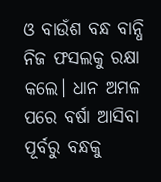ଓ ବାଉଁଶ ବନ୍ଧ ବାନ୍ଧି ନିଜ ଫସଲକୁ ରକ୍ଷା କଲେ। ଧାନ ଅମଳ ପରେ ବର୍ଷା ଆସିବା ପୂର୍ବରୁ ବନ୍ଧକୁ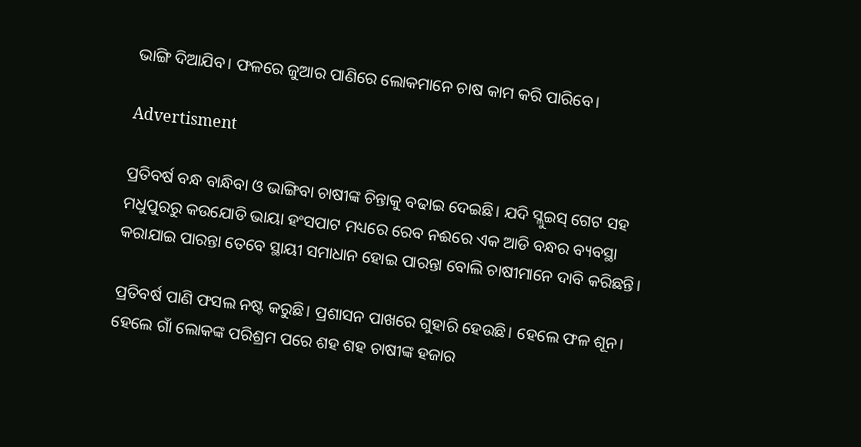ଭାଙ୍ଗି ଦିଆଯିବ। ଫଳରେ ଜୁଆର ପାଣିରେ ଲୋକମାନେ ଚାଷ କାମ କରି ପାରିବେ।

Advertisment

ପ୍ରତିବର୍ଷ ବନ୍ଧ ବାନ୍ଧିବା ଓ ଭାଙ୍ଗିବା ଚାଷୀଙ୍କ ଚିନ୍ତାକୁ ବଢାଇ ଦେଇଛି। ଯଦି ସ୍ଲୁଇସ୍ ଗେଟ ସହ ମଧୁପୁରରୁ କଉଯୋଡି ଭାୟା ହଂସପାଟ ମଧ୍ୟରେ ରେବ ନଈରେ ଏକ ଆଡି ବନ୍ଧର ବ୍ୟବସ୍ଥା କରାଯାଇ ପାରନ୍ତା ତେବେ ସ୍ଥାୟୀ ସମାଧାନ ହୋଇ ପାରନ୍ତା ବୋଲି ଚାଷୀମାନେ ଦାବି କରିଛନ୍ତି।

ପ୍ରତିବର୍ଷ ପାଣି ଫସଲ ନଷ୍ଟ କରୁଛି। ପ୍ରଶାସନ ପାଖରେ ଗୁହାରି ହେଉଛି। ହେଲେ ଫଳ ଶୂନ। ହେଲେ ଗାଁ ଲୋକଙ୍କ ପରିଶ୍ରମ ପରେ ଶହ ଶହ ଚାଷୀଙ୍କ ହଜାର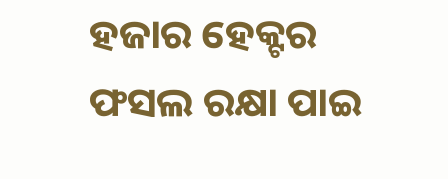ହଜାର ହେକ୍ଟର ଫସଲ ରକ୍ଷା ପାଇ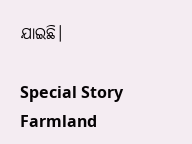ଯାଇଛି।

Special Story Farmland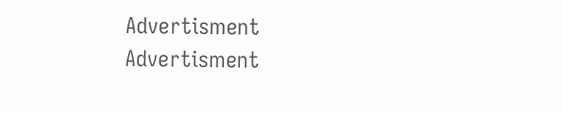Advertisment
Advertisment